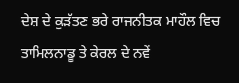ਦੇਸ਼ ਦੇ ਕੁੜੱਤਣ ਭਰੇ ਰਾਜਨੀਤਕ ਮਾਹੌਲ ਵਿਚ ਤਾਮਿਲਨਾਡੂ ਤੇ ਕੇਰਲ ਦੇ ਨਵੇਂ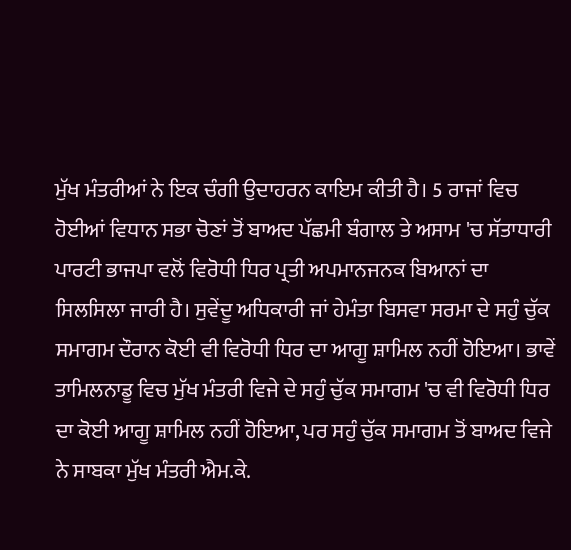ਮੁੱਖ ਮੰਤਰੀਆਂ ਨੇ ਇਕ ਚੰਗੀ ਉਦਾਹਰਨ ਕਾਇਮ ਕੀਤੀ ਹੈ। 5 ਰਾਜਾਂ ਵਿਚ ਹੋਈਆਂ ਵਿਧਾਨ ਸਭਾ ਚੋਣਾਂ ਤੋਂ ਬਾਅਦ ਪੱਛਮੀ ਬੰਗਾਲ ਤੇ ਅਸਾਮ 'ਚ ਸੱਤਾਧਾਰੀ ਪਾਰਟੀ ਭਾਜਪਾ ਵਲੋਂ ਵਿਰੋਧੀ ਧਿਰ ਪ੍ਰਤੀ ਅਪਮਾਨਜਨਕ ਬਿਆਨਾਂ ਦਾ ਸਿਲਸਿਲਾ ਜਾਰੀ ਹੈ। ਸੁਵੇਂਦੂ ਅਧਿਕਾਰੀ ਜਾਂ ਹੇਮੰਤਾ ਬਿਸਵਾ ਸਰਮਾ ਦੇ ਸਹੁੰ ਚੁੱਕ ਸਮਾਗਮ ਦੌਰਾਨ ਕੋਈ ਵੀ ਵਿਰੋਧੀ ਧਿਰ ਦਾ ਆਗੂ ਸ਼ਾਮਿਲ ਨਹੀਂ ਹੋਇਆ। ਭਾਵੇਂ ਤਾਮਿਲਨਾਡੂ ਵਿਚ ਮੁੱਖ ਮੰਤਰੀ ਵਿਜੇ ਦੇ ਸਹੁੰ ਚੁੱਕ ਸਮਾਗਮ 'ਚ ਵੀ ਵਿਰੋਧੀ ਧਿਰ ਦਾ ਕੋਈ ਆਗੂ ਸ਼ਾਮਿਲ ਨਹੀਂ ਹੋਇਆ, ਪਰ ਸਹੁੰ ਚੁੱਕ ਸਮਾਗਮ ਤੋਂ ਬਾਅਦ ਵਿਜੇ ਨੇ ਸਾਬਕਾ ਮੁੱਖ ਮੰਤਰੀ ਐਮ.ਕੇ.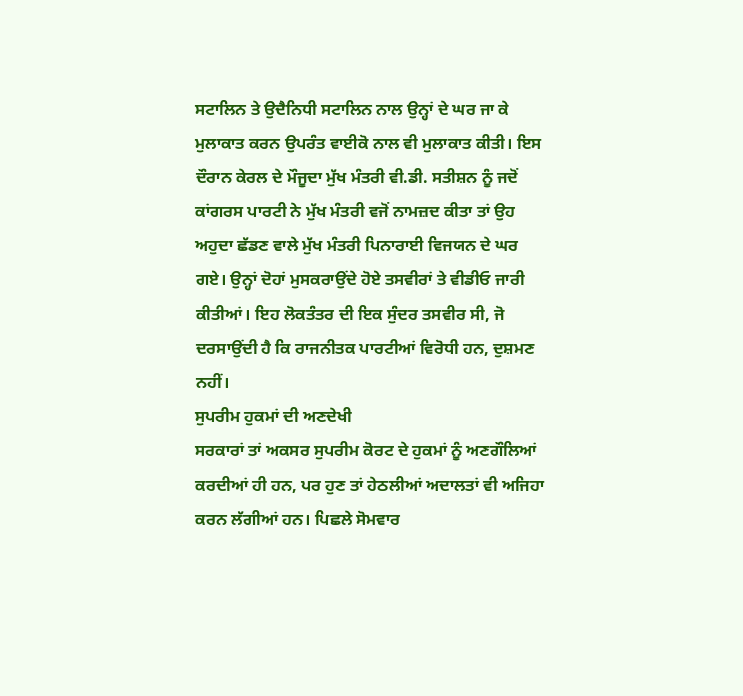ਸਟਾਲਿਨ ਤੇ ਉਦੈਨਿਧੀ ਸਟਾਲਿਨ ਨਾਲ ਉਨ੍ਹਾਂ ਦੇ ਘਰ ਜਾ ਕੇ ਮੁਲਾਕਾਤ ਕਰਨ ਉਪਰੰਤ ਵਾਈਕੋ ਨਾਲ ਵੀ ਮੁਲਾਕਾਤ ਕੀਤੀ। ਇਸ ਦੌਰਾਨ ਕੇਰਲ ਦੇ ਮੌਜੂਦਾ ਮੁੱਖ ਮੰਤਰੀ ਵੀ.ਡੀ. ਸਤੀਸ਼ਨ ਨੂੰ ਜਦੋਂ ਕਾਂਗਰਸ ਪਾਰਟੀ ਨੇ ਮੁੱਖ ਮੰਤਰੀ ਵਜੋਂ ਨਾਮਜ਼ਦ ਕੀਤਾ ਤਾਂ ਉਹ ਅਹੁਦਾ ਛੱਡਣ ਵਾਲੇ ਮੁੱਖ ਮੰਤਰੀ ਪਿਨਾਰਾਈ ਵਿਜਯਨ ਦੇ ਘਰ ਗਏ। ਉਨ੍ਹਾਂ ਦੋਹਾਂ ਮੁਸਕਰਾਉਂਦੇ ਹੋਏ ਤਸਵੀਰਾਂ ਤੇ ਵੀਡੀਓ ਜਾਰੀ ਕੀਤੀਆਂ। ਇਹ ਲੋਕਤੰਤਰ ਦੀ ਇਕ ਸੁੰਦਰ ਤਸਵੀਰ ਸੀ, ਜੋ ਦਰਸਾਉਂਦੀ ਹੈ ਕਿ ਰਾਜਨੀਤਕ ਪਾਰਟੀਆਂ ਵਿਰੋਧੀ ਹਨ, ਦੁਸ਼ਮਣ ਨਹੀਂ।
ਸੁਪਰੀਮ ਹੁਕਮਾਂ ਦੀ ਅਣਦੇਖੀ
ਸਰਕਾਰਾਂ ਤਾਂ ਅਕਸਰ ਸੁਪਰੀਮ ਕੋਰਟ ਦੇ ਹੁਕਮਾਂ ਨੂੰ ਅਣਗੌਲਿਆਂ ਕਰਦੀਆਂ ਹੀ ਹਨ, ਪਰ ਹੁਣ ਤਾਂ ਹੇਠਲੀਆਂ ਅਦਾਲਤਾਂ ਵੀ ਅਜਿਹਾ ਕਰਨ ਲੱਗੀਆਂ ਹਨ। ਪਿਛਲੇ ਸੋਮਵਾਰ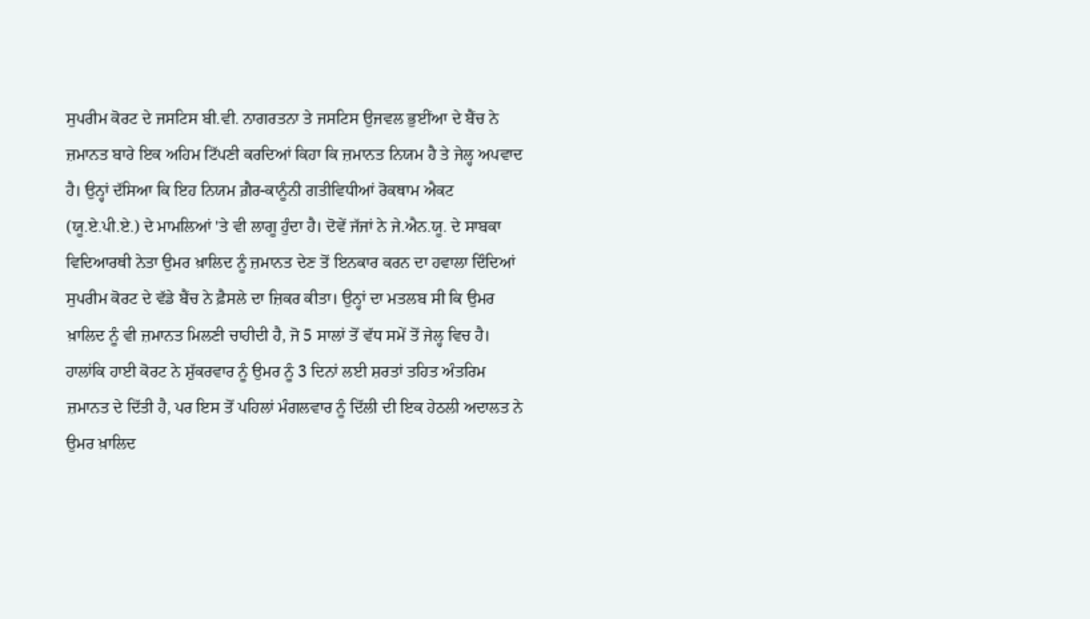ਸੁਪਰੀਮ ਕੋਰਟ ਦੇ ਜਸਟਿਸ ਬੀ.ਵੀ. ਨਾਗਰਤਨਾ ਤੇ ਜਸਟਿਸ ਉਜਵਲ ਭੁਈਂਆ ਦੇ ਬੈਂਚ ਨੇ ਜ਼ਮਾਨਤ ਬਾਰੇ ਇਕ ਅਹਿਮ ਟਿੱਪਣੀ ਕਰਦਿਆਂ ਕਿਹਾ ਕਿ ਜ਼ਮਾਨਤ ਨਿਯਮ ਹੈ ਤੇ ਜੇਲ੍ਹ ਅਪਵਾਦ ਹੈ। ਉਨ੍ਹਾਂ ਦੱਸਿਆ ਕਿ ਇਹ ਨਿਯਮ ਗ਼ੈਰ-ਕਾਨੂੰਨੀ ਗਤੀਵਿਧੀਆਂ ਰੋਕਥਾਮ ਐਕਟ (ਯੂ.ਏ.ਪੀ.ਏ.) ਦੇ ਮਾਮਲਿਆਂ 'ਤੇ ਵੀ ਲਾਗੂ ਹੁੰਦਾ ਹੈ। ਦੋਵੇਂ ਜੱਜਾਂ ਨੇ ਜੇ.ਐਨ.ਯੂ. ਦੇ ਸਾਬਕਾ ਵਿਦਿਆਰਥੀ ਨੇਤਾ ਉਮਰ ਖ਼ਾਲਿਦ ਨੂੰ ਜ਼ਮਾਨਤ ਦੇਣ ਤੋਂ ਇਨਕਾਰ ਕਰਨ ਦਾ ਹਵਾਲਾ ਦਿੰਦਿਆਂ ਸੁਪਰੀਮ ਕੋਰਟ ਦੇ ਵੱਡੇ ਬੈਂਚ ਨੇ ਫ਼ੈਸਲੇ ਦਾ ਜ਼ਿਕਰ ਕੀਤਾ। ਉਨ੍ਹਾਂ ਦਾ ਮਤਲਬ ਸੀ ਕਿ ਉਮਰ ਖ਼ਾਲਿਦ ਨੂੰ ਵੀ ਜ਼ਮਾਨਤ ਮਿਲਣੀ ਚਾਹੀਦੀ ਹੈ, ਜੋ 5 ਸਾਲਾਂ ਤੋਂ ਵੱਧ ਸਮੇਂ ਤੋਂ ਜੇਲ੍ਹ ਵਿਚ ਹੈ। ਹਾਲਾਂਕਿ ਹਾਈ ਕੋਰਟ ਨੇ ਸ਼ੁੱਕਰਵਾਰ ਨੂੰ ਉਮਰ ਨੂੰ 3 ਦਿਨਾਂ ਲਈ ਸ਼ਰਤਾਂ ਤਹਿਤ ਅੰਤਰਿਮ ਜ਼ਮਾਨਤ ਦੇ ਦਿੱਤੀ ਹੈ, ਪਰ ਇਸ ਤੋਂ ਪਹਿਲਾਂ ਮੰਗਲਵਾਰ ਨੂੰ ਦਿੱਲੀ ਦੀ ਇਕ ਹੇਠਲੀ ਅਦਾਲਤ ਨੇ ਉਮਰ ਖ਼ਾਲਿਦ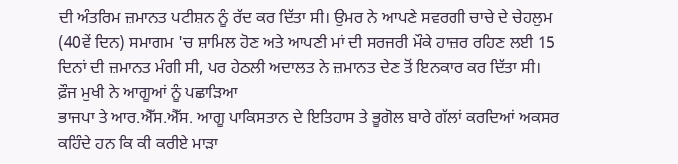ਦੀ ਅੰਤਰਿਮ ਜ਼ਮਾਨਤ ਪਟੀਸ਼ਨ ਨੂੰ ਰੱਦ ਕਰ ਦਿੱਤਾ ਸੀ। ਉਮਰ ਨੇ ਆਪਣੇ ਸਵਰਗੀ ਚਾਚੇ ਦੇ ਚੇਹਲੁਮ (40ਵੇਂ ਦਿਨ) ਸਮਾਗਮ 'ਚ ਸ਼ਾਮਿਲ ਹੋਣ ਅਤੇ ਆਪਣੀ ਮਾਂ ਦੀ ਸਰਜਰੀ ਮੌਕੇ ਹਾਜ਼ਰ ਰਹਿਣ ਲਈ 15 ਦਿਨਾਂ ਦੀ ਜ਼ਮਾਨਤ ਮੰਗੀ ਸੀ, ਪਰ ਹੇਠਲੀ ਅਦਾਲਤ ਨੇ ਜ਼ਮਾਨਤ ਦੇਣ ਤੋਂ ਇਨਕਾਰ ਕਰ ਦਿੱਤਾ ਸੀ।
ਫ਼ੌਜ ਮੁਖੀ ਨੇ ਆਗੂਆਂ ਨੂੰ ਪਛਾੜਿਆ
ਭਾਜਪਾ ਤੇ ਆਰ.ਐੱਸ.ਐੱਸ. ਆਗੂ ਪਾਕਿਸਤਾਨ ਦੇ ਇਤਿਹਾਸ ਤੇ ਭੂਗੋਲ ਬਾਰੇ ਗੱਲਾਂ ਕਰਦਿਆਂ ਅਕਸਰ ਕਹਿੰਦੇ ਹਨ ਕਿ ਕੀ ਕਰੀਏ ਮਾੜਾ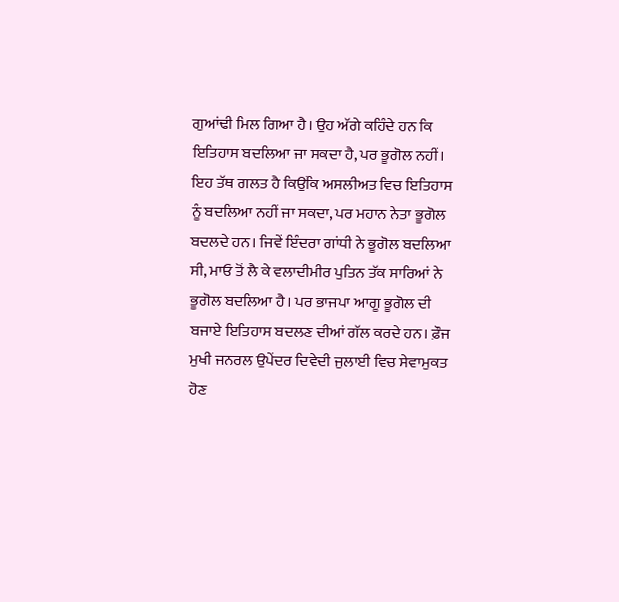ਗੁਆਂਢੀ ਮਿਲ ਗਿਆ ਹੈ। ਉਹ ਅੱਗੇ ਕਹਿੰਦੇ ਹਨ ਕਿ ਇਤਿਹਾਸ ਬਦਲਿਆ ਜਾ ਸਕਦਾ ਹੈ, ਪਰ ਭੂਗੋਲ ਨਹੀਂ। ਇਹ ਤੱਥ ਗਲਤ ਹੈ ਕਿਉਂਕਿ ਅਸਲੀਅਤ ਵਿਚ ਇਤਿਹਾਸ ਨੂੰ ਬਦਲਿਆ ਨਹੀਂ ਜਾ ਸਕਦਾ, ਪਰ ਮਹਾਨ ਨੇਤਾ ਭੂਗੋਲ ਬਦਲਦੇ ਹਨ। ਜਿਵੇਂ ਇੰਦਰਾ ਗਾਂਧੀ ਨੇ ਭੂਗੋਲ ਬਦਲਿਆ ਸੀ, ਮਾਓ ਤੋਂ ਲੈ ਕੇ ਵਲਾਦੀਮੀਰ ਪੁਤਿਨ ਤੱਕ ਸਾਰਿਆਂ ਨੇ ਭੂਗੋਲ ਬਦਲਿਆ ਹੈ। ਪਰ ਭਾਜਪਾ ਆਗੂ ਭੂਗੋਲ ਦੀ ਬਜਾਏ ਇਤਿਹਾਸ ਬਦਲਣ ਦੀਆਂ ਗੱਲ ਕਰਦੇ ਹਨ। ਫ਼ੌਜ ਮੁਖੀ ਜਨਰਲ ਉਪੇਂਦਰ ਦਿਵੇਦੀ ਜੁਲਾਈ ਵਿਚ ਸੇਵਾਮੁਕਤ ਹੋਣ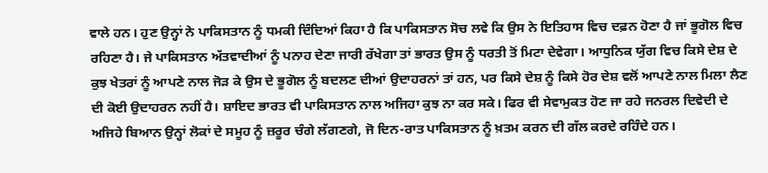ਵਾਲੇ ਹਨ। ਹੁਣ ਉਨ੍ਹਾਂ ਨੇ ਪਾਕਿਸਤਾਨ ਨੂੰ ਧਮਕੀ ਦਿੰਦਿਆਂ ਕਿਹਾ ਹੈ ਕਿ ਪਾਕਿਸਤਾਨ ਸੋਚ ਲਵੇ ਕਿ ਉਸ ਨੇ ਇਤਿਹਾਸ ਵਿਚ ਦਫ਼ਨ ਹੋਣਾ ਹੈ ਜਾਂ ਭੂਗੋਲ ਵਿਚ ਰਹਿਣਾ ਹੈ। ਜੇ ਪਾਕਿਸਤਾਨ ਅੱਤਵਾਦੀਆਂ ਨੂੰ ਪਨਾਹ ਦੇਣਾ ਜਾਰੀ ਰੱਖੇਗਾ ਤਾਂ ਭਾਰਤ ਉਸ ਨੂੰ ਧਰਤੀ ਤੋਂ ਮਿਟਾ ਦੇਵੇਗਾ। ਆਧੁਨਿਕ ਯੁੱਗ ਵਿਚ ਕਿਸੇ ਦੇਸ਼ ਦੇ ਕੁਝ ਖੇਤਰਾਂ ਨੂੰ ਆਪਣੇ ਨਾਲ ਜੋੜ ਕੇ ਉਸ ਦੇ ਭੂਗੋਲ ਨੂੰ ਬਦਲਣ ਦੀਆਂ ਉਦਾਹਰਨਾਂ ਤਾਂ ਹਨ, ਪਰ ਕਿਸੇ ਦੇਸ਼ ਨੂੰ ਕਿਸੇ ਹੋਰ ਦੇਸ਼ ਵਲੋਂ ਆਪਣੇ ਨਾਲ ਮਿਲਾ ਲੈਣ ਦੀ ਕੋਈ ਉਦਾਹਰਨ ਨਹੀਂ ਹੈ। ਸ਼ਾਇਦ ਭਾਰਤ ਵੀ ਪਾਕਿਸਤਾਨ ਨਾਲ ਅਜਿਹਾ ਕੁਝ ਨਾ ਕਰ ਸਕੇ। ਫਿਰ ਵੀ ਸੇਵਾਮੁਕਤ ਹੋਣ ਜਾ ਰਹੇ ਜਨਰਲ ਦਿਵੇਦੀ ਦੇ ਅਜਿਹੇ ਬਿਆਨ ਉਨ੍ਹਾਂ ਲੋਕਾਂ ਦੇ ਸਮੂਹ ਨੂੰ ਜ਼ਰੂਰ ਚੰਗੇ ਲੱਗਣਗੇ, ਜੋ ਦਿਨ-ਰਾਤ ਪਾਕਿਸਤਾਨ ਨੂੰ ਖ਼ਤਮ ਕਰਨ ਦੀ ਗੱਲ ਕਰਦੇ ਰਹਿੰਦੇ ਹਨ।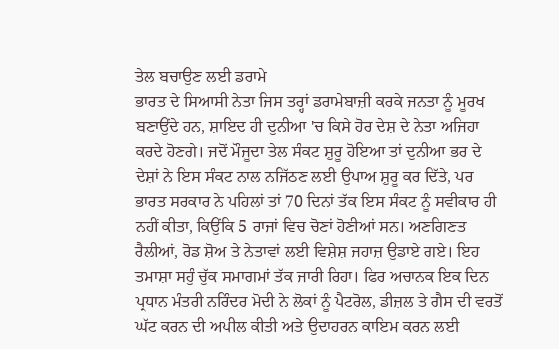ਤੇਲ ਬਚਾਉਣ ਲਈ ਡਰਾਮੇ
ਭਾਰਤ ਦੇ ਸਿਆਸੀ ਨੇਤਾ ਜਿਸ ਤਰ੍ਹਾਂ ਡਰਾਮੇਬਾਜ਼ੀ ਕਰਕੇ ਜਨਤਾ ਨੂੰ ਮੂਰਖ ਬਣਾਉਂਦੇ ਹਨ, ਸ਼ਾਇਦ ਹੀ ਦੁਨੀਆ 'ਚ ਕਿਸੇ ਹੋਰ ਦੇਸ਼ ਦੇ ਨੇਤਾ ਅਜਿਹਾ ਕਰਦੇ ਹੋਣਗੇ। ਜਦੋਂ ਮੌਜੂਦਾ ਤੇਲ ਸੰਕਟ ਸ਼ੁਰੂ ਹੋਇਆ ਤਾਂ ਦੁਨੀਆ ਭਰ ਦੇ ਦੇਸ਼ਾਂ ਨੇ ਇਸ ਸੰਕਟ ਨਾਲ ਨਜਿੱਠਣ ਲਈ ਉਪਾਅ ਸ਼ੁਰੂ ਕਰ ਦਿੱਤੇ, ਪਰ ਭਾਰਤ ਸਰਕਾਰ ਨੇ ਪਹਿਲਾਂ ਤਾਂ 70 ਦਿਨਾਂ ਤੱਕ ਇਸ ਸੰਕਟ ਨੂੰ ਸਵੀਕਾਰ ਹੀ ਨਹੀਂ ਕੀਤਾ, ਕਿਉਂਕਿ 5 ਰਾਜਾਂ ਵਿਚ ਚੋਣਾਂ ਹੋਣੀਆਂ ਸਨ। ਅਣਗਿਣਤ ਰੈਲੀਆਂ, ਰੋਡ ਸ਼ੋਅ ਤੇ ਨੇਤਾਵਾਂ ਲਈ ਵਿਸ਼ੇਸ਼ ਜਹਾਜ਼ ਉਡਾਏ ਗਏ। ਇਹ ਤਮਾਸ਼ਾ ਸਹੁੰ ਚੁੱਕ ਸਮਾਗਮਾਂ ਤੱਕ ਜਾਰੀ ਰਿਹਾ। ਫਿਰ ਅਚਾਨਕ ਇਕ ਦਿਨ ਪ੍ਰਧਾਨ ਮੰਤਰੀ ਨਰਿੰਦਰ ਮੋਦੀ ਨੇ ਲੋਕਾਂ ਨੂੰ ਪੈਟਰੋਲ, ਡੀਜ਼ਲ ਤੇ ਗੈਸ ਦੀ ਵਰਤੋਂ ਘੱਟ ਕਰਨ ਦੀ ਅਪੀਲ ਕੀਤੀ ਅਤੇ ਉਦਾਹਰਨ ਕਾਇਮ ਕਰਨ ਲਈ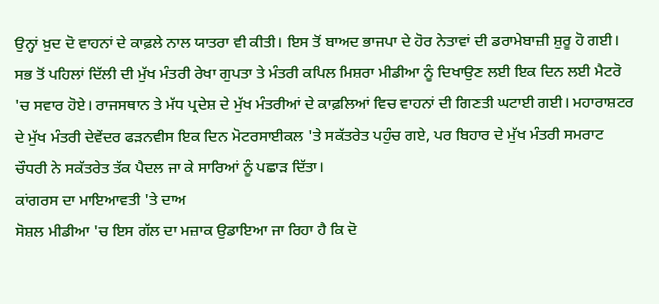ਉਨ੍ਹਾਂ ਖ਼ੁਦ ਦੋ ਵਾਹਨਾਂ ਦੇ ਕਾਫ਼ਲੇ ਨਾਲ ਯਾਤਰਾ ਵੀ ਕੀਤੀ। ਇਸ ਤੋਂ ਬਾਅਦ ਭਾਜਪਾ ਦੇ ਹੋਰ ਨੇਤਾਵਾਂ ਦੀ ਡਰਾਮੇਬਾਜ਼ੀ ਸ਼ੁਰੂ ਹੋ ਗਈ। ਸਭ ਤੋਂ ਪਹਿਲਾਂ ਦਿੱਲੀ ਦੀ ਮੁੱਖ ਮੰਤਰੀ ਰੇਖਾ ਗੁਪਤਾ ਤੇ ਮੰਤਰੀ ਕਪਿਲ ਮਿਸ਼ਰਾ ਮੀਡੀਆ ਨੂੰ ਦਿਖਾਉਣ ਲਈ ਇਕ ਦਿਨ ਲਈ ਮੈਟਰੋ 'ਚ ਸਵਾਰ ਹੋਏ। ਰਾਜਸਥਾਨ ਤੇ ਮੱਧ ਪ੍ਰਦੇਸ਼ ਦੇ ਮੁੱਖ ਮੰਤਰੀਆਂ ਦੇ ਕਾਫ਼ਲਿਆਂ ਵਿਚ ਵਾਹਨਾਂ ਦੀ ਗਿਣਤੀ ਘਟਾਈ ਗਈ। ਮਹਾਰਾਸ਼ਟਰ ਦੇ ਮੁੱਖ ਮੰਤਰੀ ਦੇਵੇਂਦਰ ਫੜਨਵੀਸ ਇਕ ਦਿਨ ਮੋਟਰਸਾਈਕਲ 'ਤੇ ਸਕੱਤਰੇਤ ਪਹੁੰਚ ਗਏ, ਪਰ ਬਿਹਾਰ ਦੇ ਮੁੱਖ ਮੰਤਰੀ ਸਮਰਾਟ ਚੌਧਰੀ ਨੇ ਸਕੱਤਰੇਤ ਤੱਕ ਪੈਦਲ ਜਾ ਕੇ ਸਾਰਿਆਂ ਨੂੰ ਪਛਾੜ ਦਿੱਤਾ।
ਕਾਂਗਰਸ ਦਾ ਮਾਇਆਵਤੀ 'ਤੇ ਦਾਅ
ਸੋਸ਼ਲ ਮੀਡੀਆ 'ਚ ਇਸ ਗੱਲ ਦਾ ਮਜ਼ਾਕ ਉਡਾਇਆ ਜਾ ਰਿਹਾ ਹੈ ਕਿ ਦੋ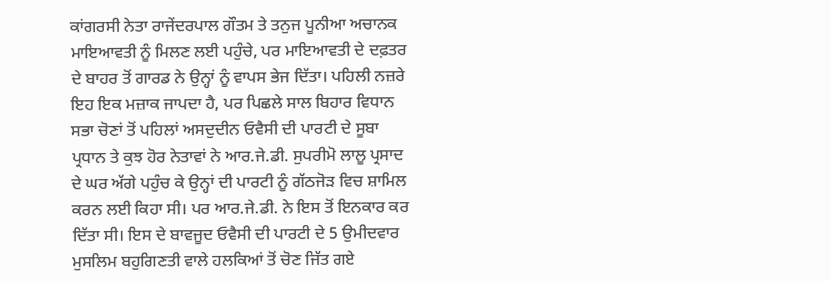ਕਾਂਗਰਸੀ ਨੇਤਾ ਰਾਜੇਂਦਰਪਾਲ ਗੌਤਮ ਤੇ ਤਨੁਜ ਪੂਨੀਆ ਅਚਾਨਕ ਮਾਇਆਵਤੀ ਨੂੰ ਮਿਲਣ ਲਈ ਪਹੁੰਚੇ, ਪਰ ਮਾਇਆਵਤੀ ਦੇ ਦਫ਼ਤਰ ਦੇ ਬਾਹਰ ਤੋਂ ਗਾਰਡ ਨੇ ਉਨ੍ਹਾਂ ਨੂੰ ਵਾਪਸ ਭੇਜ ਦਿੱਤਾ। ਪਹਿਲੀ ਨਜ਼ਰੇ ਇਹ ਇਕ ਮਜ਼ਾਕ ਜਾਪਦਾ ਹੈ, ਪਰ ਪਿਛਲੇ ਸਾਲ ਬਿਹਾਰ ਵਿਧਾਨ ਸਭਾ ਚੋਣਾਂ ਤੋਂ ਪਹਿਲਾਂ ਅਸਦੁਦੀਨ ਓਵੈਸੀ ਦੀ ਪਾਰਟੀ ਦੇ ਸੂਬਾ ਪ੍ਰਧਾਨ ਤੇ ਕੁਝ ਹੋਰ ਨੇਤਾਵਾਂ ਨੇ ਆਰ.ਜੇ.ਡੀ. ਸੁਪਰੀਮੋ ਲਾਲੂ ਪ੍ਰਸਾਦ ਦੇ ਘਰ ਅੱਗੇ ਪਹੁੰਚ ਕੇ ਉਨ੍ਹਾਂ ਦੀ ਪਾਰਟੀ ਨੂੰ ਗੱਠਜੋੜ ਵਿਚ ਸ਼ਾਮਿਲ ਕਰਨ ਲਈ ਕਿਹਾ ਸੀ। ਪਰ ਆਰ.ਜੇ.ਡੀ. ਨੇ ਇਸ ਤੋਂ ਇਨਕਾਰ ਕਰ ਦਿੱਤਾ ਸੀ। ਇਸ ਦੇ ਬਾਵਜੂਦ ਓਵੈਸੀ ਦੀ ਪਾਰਟੀ ਦੇ 5 ਉਮੀਦਵਾਰ ਮੁਸਲਿਮ ਬਹੁਗਿਣਤੀ ਵਾਲੇ ਹਲਕਿਆਂ ਤੋਂ ਚੋਣ ਜਿੱਤ ਗਏ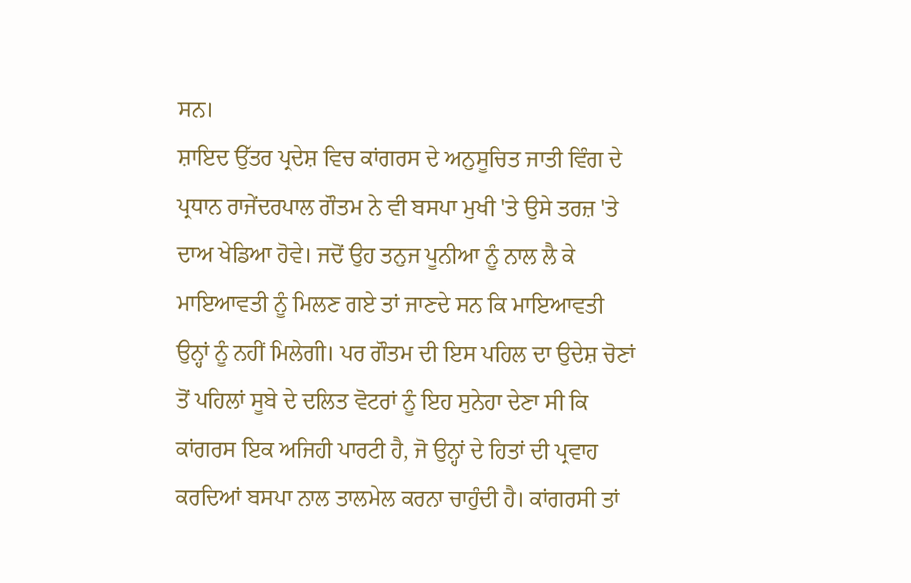ਸਨ।
ਸ਼ਾਇਦ ਉੱਤਰ ਪ੍ਰਦੇਸ਼ ਵਿਚ ਕਾਂਗਰਸ ਦੇ ਅਨੁਸੂਚਿਤ ਜਾਤੀ ਵਿੰਗ ਦੇ ਪ੍ਰਧਾਨ ਰਾਜੇਂਦਰਪਾਲ ਗੌਤਮ ਨੇ ਵੀ ਬਸਪਾ ਮੁਖੀ 'ਤੇ ਉਸੇ ਤਰਜ਼ 'ਤੇ ਦਾਅ ਖੇਡਿਆ ਹੋਵੇ। ਜਦੋਂ ਉਹ ਤਨੁਜ ਪੂਨੀਆ ਨੂੰ ਨਾਲ ਲੈ ਕੇ ਮਾਇਆਵਤੀ ਨੂੰ ਮਿਲਣ ਗਏ ਤਾਂ ਜਾਣਦੇ ਸਨ ਕਿ ਮਾਇਆਵਤੀ ਉਨ੍ਹਾਂ ਨੂੰ ਨਹੀਂ ਮਿਲੇਗੀ। ਪਰ ਗੌਤਮ ਦੀ ਇਸ ਪਹਿਲ ਦਾ ਉਦੇਸ਼ ਚੋਣਾਂ ਤੋਂ ਪਹਿਲਾਂ ਸੂਬੇ ਦੇ ਦਲਿਤ ਵੋਟਰਾਂ ਨੂੰ ਇਹ ਸੁਨੇਹਾ ਦੇਣਾ ਸੀ ਕਿ ਕਾਂਗਰਸ ਇਕ ਅਜਿਹੀ ਪਾਰਟੀ ਹੈ, ਜੋ ਉਨ੍ਹਾਂ ਦੇ ਹਿਤਾਂ ਦੀ ਪ੍ਰਵਾਹ ਕਰਦਿਆਂ ਬਸਪਾ ਨਾਲ ਤਾਲਮੇਲ ਕਰਨਾ ਚਾਹੁੰਦੀ ਹੈ। ਕਾਂਗਰਸੀ ਤਾਂ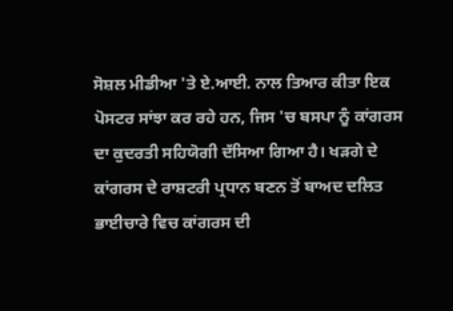ਸੋਸ਼ਲ ਮੀਡੀਆ 'ਤੇ ਏ.ਆਈ. ਨਾਲ ਤਿਆਰ ਕੀਤਾ ਇਕ ਪੋਸਟਰ ਸਾਂਝਾ ਕਰ ਰਹੇ ਹਨ, ਜਿਸ 'ਚ ਬਸਪਾ ਨੂੰ ਕਾਂਗਰਸ ਦਾ ਕੁਦਰਤੀ ਸਹਿਯੋਗੀ ਦੱਸਿਆ ਗਿਆ ਹੈ। ਖੜਗੇ ਦੇ ਕਾਂਗਰਸ ਦੇ ਰਾਸ਼ਟਰੀ ਪ੍ਰਧਾਨ ਬਣਨ ਤੋਂ ਬਾਅਦ ਦਲਿਤ ਭਾਈਚਾਰੇ ਵਿਚ ਕਾਂਗਰਸ ਦੀ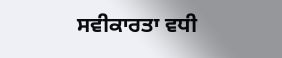ਸਵੀਕਾਰਤਾ ਵਧੀ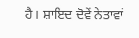ਹੈ। ਸ਼ਾਇਦ ਦੋਵੇਂ ਨੇਤਾਵਾਂ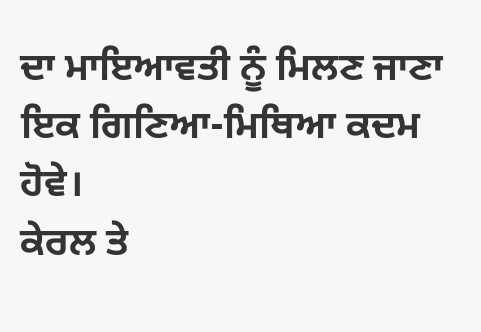ਦਾ ਮਾਇਆਵਤੀ ਨੂੰ ਮਿਲਣ ਜਾਣਾ ਇਕ ਗਿਣਿਆ-ਮਿਥਿਆ ਕਦਮ ਹੋਵੇ।
ਕੇਰਲ ਤੇ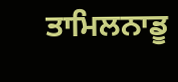ਤਾਮਿਲਨਾਡੂ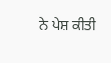ਨੇ ਪੇਸ਼ ਕੀਤੀ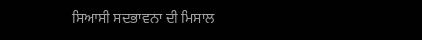ਸਿਆਸੀ ਸਦਭਾਵਨਾ ਦੀ ਮਿਸਾਲ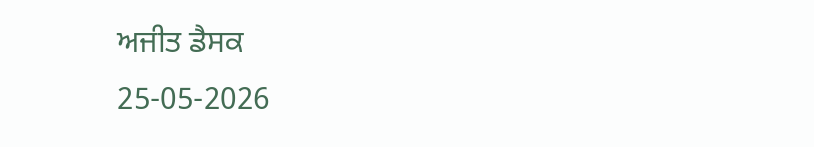ਅਜੀਤ ਡੈਸਕ
25-05-2026